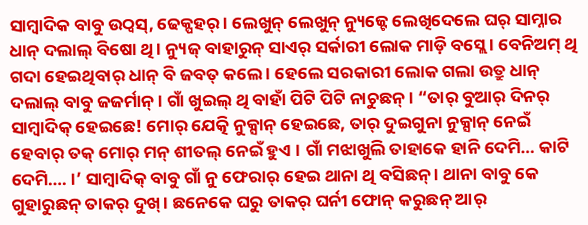ସାମ୍ବାଦିକ ବାବୁ ଉଠ୍ବସ୍, ଢେକ୍ପହର୍ । ଲେଖୁନ୍ ଲେଖୁନ୍ ନ୍ୟୁଜ୍ଟେ ଲେଖିଦେଲେ ଘର୍ ସାମ୍ନାର ଧାନ୍ ଦଲାଲ୍ ବିଷୋ ଥି । ନ୍ୟୁଜ୍ ବାହାରୁନ୍ ସାଏର୍ ସର୍କାରୀ ଲୋକ ମାଡ଼ି ବସ୍ଲେ । ବେନିଅମ୍ ଥି ଗଦା ହେଇଥିବାର୍ ଧାନ୍ ବି ଜବତ୍ କଲେ । ହେଲେ ସରକାରୀ ଲୋକ ଗଲା ଉତ୍ରୁ ଧାନ୍ ଦଲାଲ୍ ବାବୁ ଜଜର୍ମାନ୍ । ଗାଁ ଖୁଇଲ୍ ଥି ବାହାଁ ପିଟି ପିଟି ନାଚୁଛନ୍ । “ତାର୍ ବୁଆର୍ ଦିନର୍ ସାମ୍ବାଦିକ୍ ହେଇଛେ! ମୋର୍ ଯେତ୍କି ନୁକ୍ସାନ୍ ହେଇଛେ, ତାର୍ ଦୁଇଗୁନା ନୁକ୍ସାନ୍ ନେଇଁ ହେବାର୍ ତକ୍ ମୋର୍ ମନ୍ ଶୀତଲ୍ ନେଇଁ ହୁଏ । ଗାଁ ମଝାଖୁଲି ତାହାକେ ହାନି ଦେମି… କାଟି ଦେମି…. ।’ ସାମ୍ବାଦିକ୍ ବାବୁ ଗାଁ ନୁ ଫେରାର୍ ହେଇ ଥାନା ଥି ବସିଛନ୍ । ଥାନା ବାବୁ କେ ଗୁହାରୁଛନ୍ ତାକର୍ ଦୁଖ୍ । ଛନେକେ ଘରୁ ତାକର୍ ଘର୍ନୀ ଫୋନ୍ କରୁଛନ୍ ଆର୍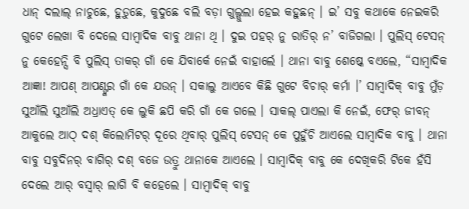ଧାନ୍ ଦଲାଲ୍ ନାଚୁଛେ, ହୁଡ଼ୁଛେ, କୁଦୁଛେ ବଲି ବଡ଼ା ଗୁଲ୍ଗୁଲା ହେଇ କହୁଛନ୍ । ଇ’ ସବୁ କଥାକେ ନେଇକରି ଗୁଟେ ଲେଖା ବି ଦେଲେ ସାମ୍ବାଦିକ ବାବୁ ଥାନା ଥି । ଦୁଇ ପହର୍ ନୁ ରାତିର୍ ନ’ ବାଜିଗଲା । ପୁଲିସ୍ ଟେସନ୍ ନୁ କେହେନ୍ସି ବି ପୁଲିସ୍ ତାକର୍ ଗାଁ କେ ଯିବାର୍କେ ନେଇଁ ବାହାର୍ଲେ । ଥାନା ବାବୁ ଶେଷ୍କେ ବଏଲେ, “ସାମ୍ବାଦିକ ଆଜ୍ଞା! ଆପଣ୍ ଆପଣ୍ଙ୍କର ଗାଁ କେ ଯଉନ୍ । ସକାଲୁ ଆଏବେ କିଛି ଗୁଟେ ବିଚାର୍ କର୍ମା ।’ ସାମ୍ବାଦିକ୍ ବାବୁ ମୁଁଡ଼ ସୁଆଁଲି ସୁଆଁଲି ଅଧ୍ରାଏତ୍ କେ ଲୁକି ଛପି କରି ଗାଁ କେ ଗଲେ । ସାକଲ୍ ପାଏଲା କି ନେଇଁ, ଫେର୍ ଜୀବନ୍ ଆକୁଲେ ଆଠ୍ ଦଶ୍ କିଲୋମିଟର୍ ଦୂରେ ଥିବାର୍ ପୁଲିସ୍ ଟେସନ୍ କେ ପୁହୁଁଚି ଆଏଲେ ସାମ୍ବାଦିକ ବାବୁ । ଥାନା ବାବୁ ସବୁଦିନର୍ ବାଗିର୍ ଦଶ୍ ବଜେ ଉତ୍ରୁ ଥାନାକେ ଆଏଲେ । ସାମ୍ବାଦିକ୍ ବାବୁ କେ ଦେଖିକରି ଟିକେ ହଁସି ଦେଲେ ଆର୍ ବସ୍ବାର୍ ଲାଗି ବି କହେଲେ । ସାମ୍ବାଦିକ୍ ବାବୁ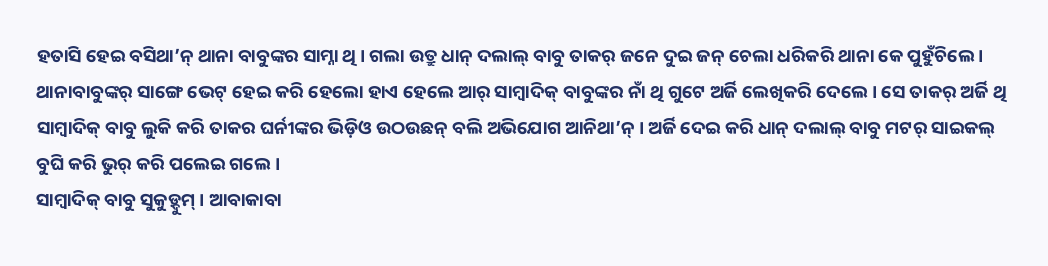ହତାସି ହେଇ ବସିଥା’ନ୍ ଥାନା ବାବୁଙ୍କର ସାମ୍ନା ଥି । ଗଲା ଉତ୍ରୁ ଧାନ୍ ଦଲାଲ୍ ବାବୁ ତାକର୍ ଜନେ ଦୁଇ ଜନ୍ ଚେଲା ଧରିକରି ଥାନା କେ ପୁହୁଁଚିଲେ । ଥାନାବାବୁଙ୍କର୍ ସାଙ୍ଗେ ଭେଟ୍ ହେଇ କରି ହେଲୋ ହାଏ ହେଲେ ଆର୍ ସାମ୍ବାଦିକ୍ ବାବୁଙ୍କର ନାଁ ଥି ଗୁଟେ ଅର୍ଜି ଲେଖିକରି ଦେଲେ । ସେ ତାକର୍ ଅର୍ଜି ଥି ସାମ୍ବାଦିକ୍ ବାବୁ ଲୁକି କରି ତାକର ଘର୍ନୀଙ୍କର ଭିଡ଼ିଓ ଉଠଉଛନ୍ ବଲି ଅଭିଯୋଗ ଆନିଥା’ନ୍ । ଅର୍ଜି ଦେଇ କରି ଧାନ୍ ଦଲାଲ୍ ବାବୁ ମଟର୍ ସାଇକଲ୍ ବୁଘି କରି ଭୁର୍ କରି ପଲେଇ ଗଲେ ।
ସାମ୍ବାଦିକ୍ ବାବୁ ସୁକୁଡ଼୍ଦୁମ୍ । ଆବାକାବା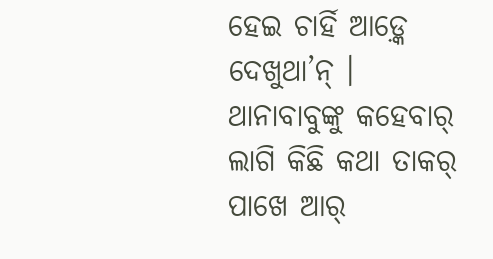ହେଇ ଚାର୍ହି ଆଡ଼୍କେ ଦେଖୁଥା’ନ୍ । ଥାନାବାବୁଙ୍କୁ କହେବାର୍ ଲାଗି କିଛି କଥା ତାକର୍ ପାଖେ ଆର୍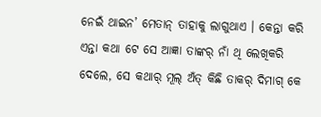ନେଇଁ ଥାଇନ’ ମେତାନ୍ ତାହାକୁ ଲାଗୁଥାଏ । କେନ୍ତା କରି ଏନ୍ତା କଥା ଟେ ସେ ଆଜ୍ଞା ତାଙ୍କର୍ ନାଁ ଥି ଲେଖିକରି ଦେଲେ, ସେ କଥାର୍ ମୂଲ୍ ଅଁତ୍ କିଛି ତାକର୍ ଦିମାଗ୍ କେ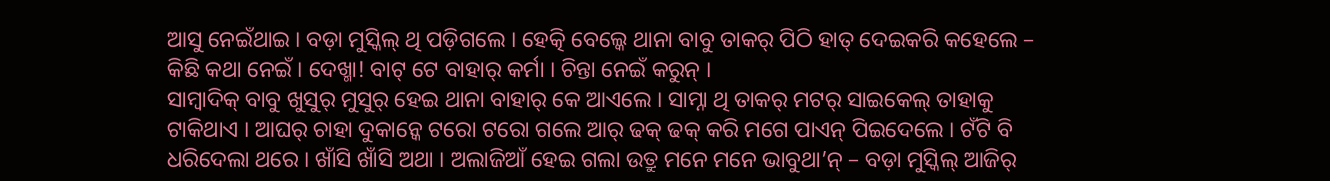ଆସୁ ନେଇଁଥାଇ । ବଡ଼ା ମୁସ୍କିଲ୍ ଥି ପଡ଼ିଗଲେ । ହେତ୍କି ବେଲ୍କେ ଥାନା ବାବୁ ତାକର୍ ପିଠି ହାତ୍ ଦେଇକରି କହେଲେ – କିଛି କଥା ନେଇଁ । ଦେଖ୍ମା! ବାଟ୍ ଟେ ବାହାର୍ କର୍ମା । ଚିନ୍ତା ନେଇଁ କରୁନ୍ ।
ସାମ୍ବାଦିକ୍ ବାବୁ ଖୁସୁର୍ ମୁସୁର୍ ହେଇ ଥାନା ବାହାର୍ କେ ଆଏଲେ । ସାମ୍ନା ଥି ତାକର୍ ମଟର୍ ସାଇକେଲ୍ ତାହାକୁ ଟାକିଥାଏ । ଆଘର୍ ଚାହା ଦୁକାନ୍କେ ଟରୋ ଟରୋ ଗଲେ ଆର୍ ଢକ୍ ଢକ୍ କରି ମଗେ ପାଏନ୍ ପିଇଦେଲେ । ଟଁଟି ବି ଧରିଦେଲା ଥରେ । ଖାଁସି ଖାଁସି ଅଥା । ଅଲାଜିଆଁ ହେଇ ଗଲା ଉତ୍ରୁ ମନେ ମନେ ଭାବୁଥା’ନ୍ – ବଡ଼ା ମୁସ୍କିଲ୍ ଆଜିର୍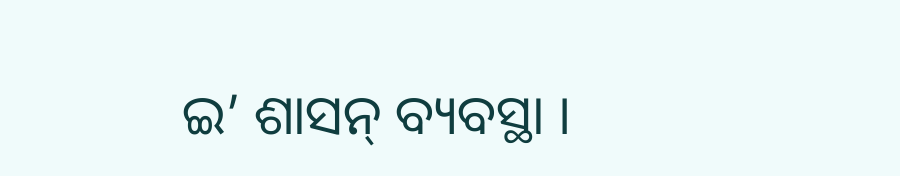ଇ’ ଶାସନ୍ ବ୍ୟବସ୍ଥା ।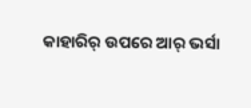କାହାରିର୍ ଉପରେ ଆର୍ ଭର୍ସା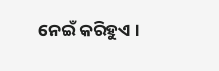ନେଇଁ କରିହୁଏ ।